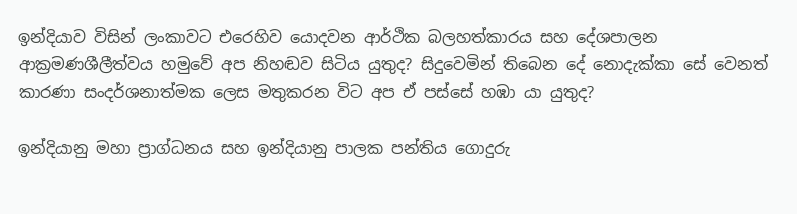ඉන්දියාව විසින් ලංකාවට එරෙහිව යොදවන ආර්ථික බලහත්කාරය සහ දේශපාලන ආක්‍රමණශීලීත්වය හමුවේ අප නිහඬව සිටිය යුතුද? සිදුවෙමින් තිබෙන දේ නොදැක්කා සේ වෙනත් කාරණා සංදර්ශනාත්මක ලෙස මතුකරන විට අප ඒ පස්සේ හඹා යා යුතුද?

ඉන්දියානු මහා ප්‍රාග්ධනය සහ ඉන්දියානු පාලක පන්තිය ගොදුරු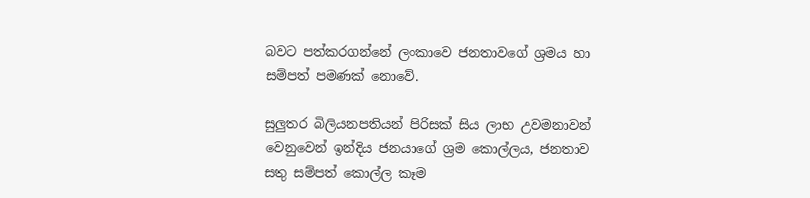බවට පත්කරගන්නේ ලංකාවෙ ජනතාවගේ ශ්‍රමය හා සම්පත් පමණක් නොවේ.

සුලුතර බිලියනපතියන් පිරිසක් සිය ලාභ උවමනාවන් වෙනුවෙන් ඉන්දිය ජනයාගේ ශ්‍රම කොල්ලය, ජනතාව සතු සම්පත් කොල්ල කෑම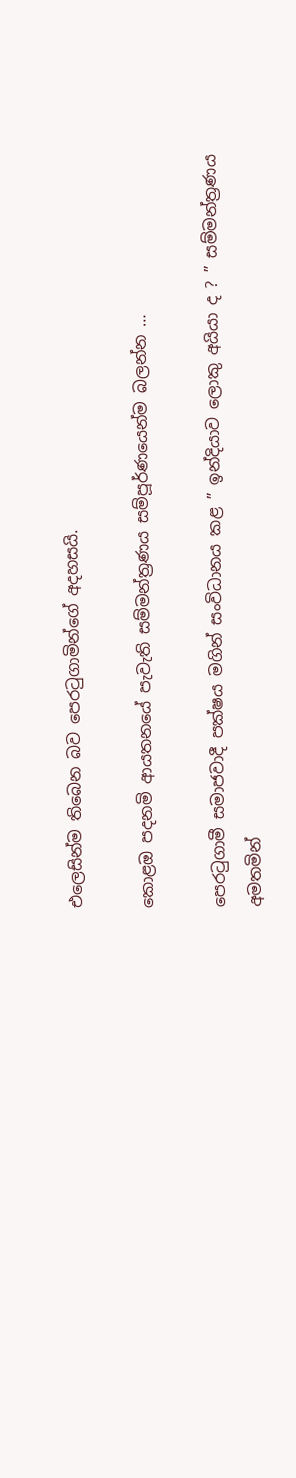එලෙසින්ම තිබෙන බව පෙරටුගාමින්ගේ අදහසයි.

කොළඔ පදනමි ආයතනයේ පැවැති සම්මන්ත්‍රණය සම්පූර්ණයෙන්ම බලන්න …

පෙරටුගාමී සමාජවාදී පක්ෂය මගින් සංවිධානය කළ ” ඉන්දියාව ලොකු අයියා ද ? ” සම්මන්ත්‍රණය අමතමින්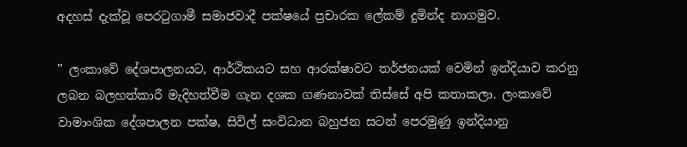අදහස් දැක්වූ පෙරටුගාමී සමාජවාදී පක්ෂයේ ප්‍රචාරක ලේකම් දුමින්ද නාගමුව.

” ලංකාවේ දේශපාලනයට, ආර්ථිකයට සහ ආරක්ෂාවට තර්ජනයක් වෙමින් ඉන්දියාව කරනු ලබන බලහත්කාරී මැදිහත්වීම ගැන දශක ගණනාවක් තිස්සේ අපි කතාකලා. ලංකාවේ වාමාංශික දේශපාලන පක්ෂ, සිවිල් සංවිධාන බහුජන සටන් පෙරමුණු ඉන්දියානු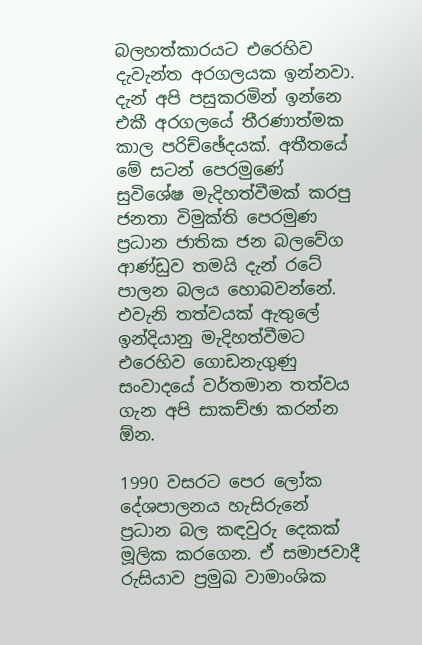බලහත්කාරයට එරෙහිව දැවැන්ත අරගලයක ඉන්නවා. දැන් අපි පසුකරමින් ඉන්නෙ එකී අරගලයේ තීරණාත්මක කාල පරිච්ඡේදයක්. අතීතයේ මේ සටන් පෙරමුණේ සුවිශේෂ මැදිහත්වීමක් කරපු ජනතා විමුක්ති පෙරමුණ ප්‍රධාන ජාතික ජන බලවේග ආණ්ඩුව තමයි දැන් රටේ පාලන බලය හොබවන්නේ. එවැනි තත්වයක් ඇතුලේ ඉන්දියානු මැදිහත්වීමට එරෙහිව ගොඩනැගුණු සංවාදයේ වර්තමාන තත්වය ගැන අපි සාකච්ඡා කරන්න ඕන.

1990 වසරට පෙර ලෝක දේශපාලනය හැසිරුනේ ප්‍රධාන බල කඳවුරු දෙකක් මූලික කරගෙන. ඒ සමාජවාදී රුසියාව ප්‍රමුඛ වාමාංශික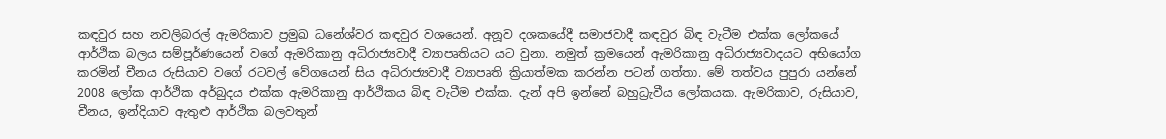කඳවුර සහ නවලිබරල් ඇමරිකාව ප්‍රමුඛ ධනේශ්වර කඳවුර වශයෙන්. අනූව දශකයේදී සමාජවාදී කඳවුර බිඳ වැටීම එක්ක ලෝකයේ ආර්ථික බලය සම්පූර්ණයෙන් වගේ ඇමරිකානු අධිරාජ්‍යවාදී ව්‍යාපෘතියට යට වුනා. නමුත් ක්‍රමයෙන් ඇමරිකානු අධිරාජ්‍යවාදයට අභියෝග කරමින් චීනය රුසියාව වගේ රටවල් වේගයෙන් සිය අධිරාජ්‍යවාදී ව්‍යාපෘති ක්‍රියාත්මක කරන්න පටන් ගත්තා. මේ තත්වය පුපුරා යන්නේ 2008 ලෝක ආර්ථික අර්බුදය එක්ක ඇමරිකානු ආර්ථිකය බිඳ වැටීම එක්ක. දැන් අපි ඉන්නේ බහුධ්‍රැවීය ලෝකයක. ඇමරිකාව, රුසියාව, චීනය, ඉන්දියාව ඇතුළු ආර්ථික බලවතුන්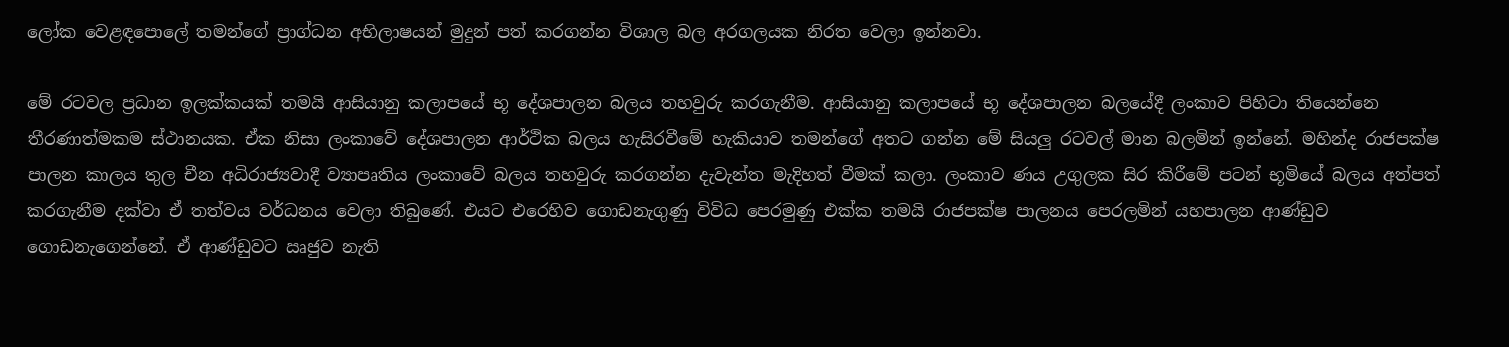ලෝක වෙළඳපොලේ තමන්ගේ ප්‍රාග්ධන අභිලාෂයන් මුදුන් පත් කරගන්න විශාල බල අරගලයක නිරත වෙලා ඉන්නවා.

මේ රටවල ප්‍රධාන ඉලක්කයක් තමයි ආසියානු කලාපයේ භූ දේශපාලන බලය තහවුරු කරගැනීම. ආසියානු කලාපයේ භූ දේශපාලන බලයේදී ලංකාව පිහිටා තියෙන්නෙ තීරණාත්මකම ස්ථානයක. ඒක නිසා ලංකාවේ දේශපාලන ආර්ථික බලය හැසිරවීමේ හැකියාව තමන්ගේ අතට ගන්න මේ සියලු රටවල් මාන බලමින් ඉන්නේ. මහින්ද රාජපක්ෂ පාලන කාලය තුල චීන අධිරාජ්‍යවාදී ව්‍යාපෘතිය ලංකාවේ බලය තහවුරු කරගන්න දැවැන්ත මැදිහත් වීමක් කලා. ලංකාව ණය උගුලක සිර කිරීමේ පටන් භූමියේ බලය අත්පත් කරගැනීම දක්වා ඒ තත්වය වර්ධනය වෙලා තිබුණේ. එයට එරෙහිව ගොඩනැගුණු විවිධ පෙරමුණු එක්ක තමයි රාජපක්ෂ පාලනය පෙරලමින් යහපාලන ආණ්ඩුව ගොඩනැගෙන්නේ. ඒ ආණ්ඩුවට ඍජුව නැති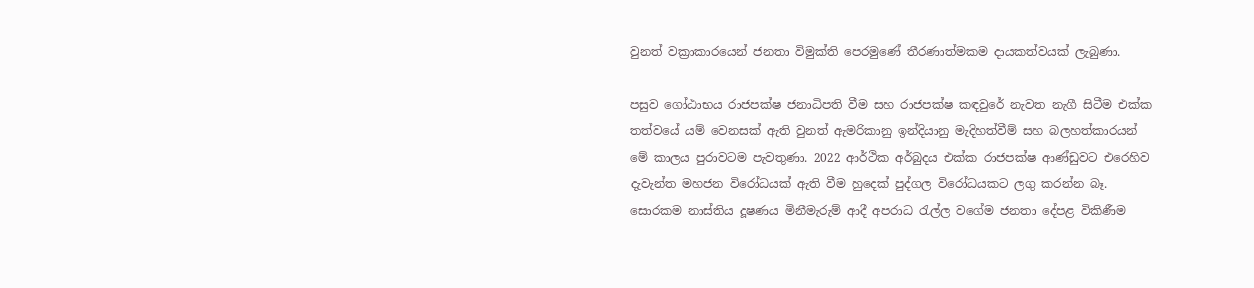වුනත් වක්‍රාකාරයෙන් ජනතා විමුක්ති පෙරමුණේ තීරණාත්මකම දායකත්වයක් ලැබුණා.

පසුව ගෝඨාභය රාජපක්ෂ ජනාධිපති වීම සහ රාජපක්ෂ කඳවුරේ නැවත නැගී සිටීම එක්ක තත්වයේ යම් වෙනසක් ඇති වුනත් ඇමරිකානු ඉන්දියානු මැදිහත්වීම් සහ බලහත්කාරයන් මේ කාලය පුරාවටම පැවතුණා. 2022 ආර්ථික අර්බුදය එක්ක රාජපක්ෂ ආණ්ඩුවට එරෙහිව දැවැන්ත මහජන විරෝධයක් ඇති වීම හුදෙක් පුද්ගල විරෝධයකට ලගු කරන්න බෑ. සොරකම නාස්තිය දූෂණය මිනීමැරුම් ආදී අපරාධ රැල්ල වගේම ජනතා දේපළ විකිණීම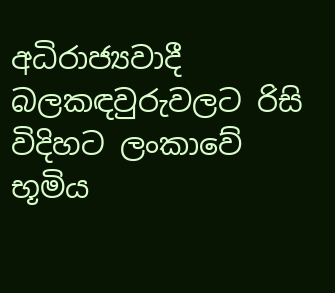අධිරාජ්‍යවාදී බලකඳවුරුවලට රිසි විදිහට ලංකාවේ භූමිය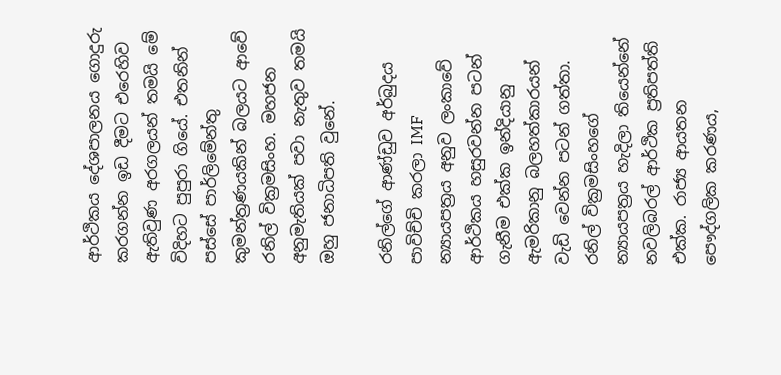ආර්ථිකය දේශපාලනය ගොදුරු කරගන්න ඉඩ දීමට එරෙහිව ඇතිවුණ අරගලයන් තමයි මේ විදිහට පුපුරා ගියේ. එතනින් පස්සේ පාර්ලිමේන්තු කුමන්ත්‍රණයකින් බලයට ආවේ රනිල් වික්‍රමසිංහ. මහජන අනුමැතියක් පවා නැතුව තමයි ඔහු ජනාධිපති වුනේ.

රනිල්ගේ ආණ්ඩුව අර්බුදය පාවිච්චි කරලා IMF න්‍යායපත්‍රය අනුව ලංකාවේ ආර්ථිකය හසුරවන්න පටන් ගැනීම එක්ක ඉන්දියානු ඇමරිකානු බලහත්කාරයන් වැඩි වෙන්න පටන් ගත්තා. රනිල් වික්‍රමසිංහගේ න්‍යායපත්‍රය හැදිලා තියෙන්නේ නවලිබරල් ආර්ථික ප්‍රතිපත්ති එක්ක. රාජ්‍ය ආයතන පෞද්ගලික කරණය,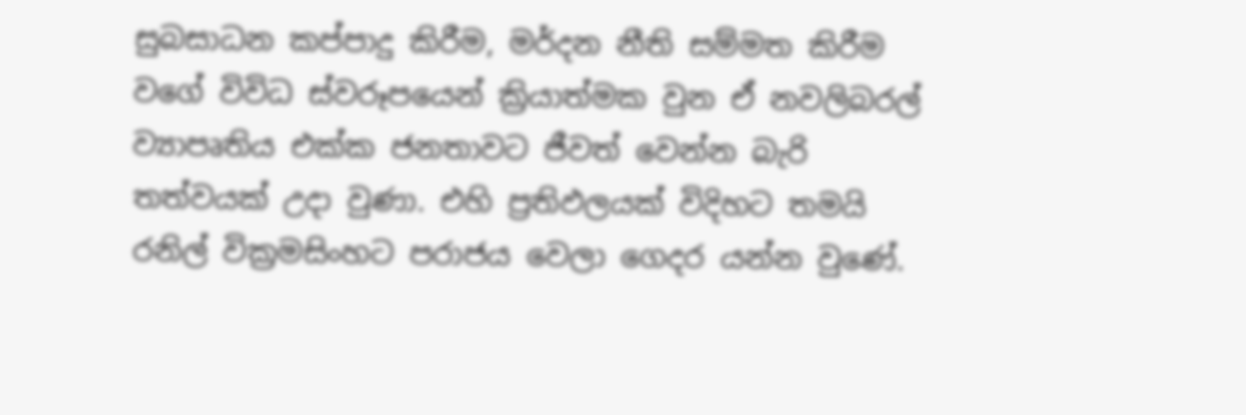සුබසාධන කප්පාදු කිරීම, මර්දන නීති සම්මත කිරීම වගේ විවිධ ස්වරූපයෙන් ක්‍රියාත්මක වුන ඒ නවලිබරල් ව්‍යාපෘතිය එක්ක ජනතාවට ජීවත් වෙන්න බැරි තත්වයක් උදා වුණා. එහි ප්‍රතිඵලයක් විදිහට තමයි රනිල් වික්‍රමසිංහට පරාජය වෙලා ගෙදර යන්න වුණේ.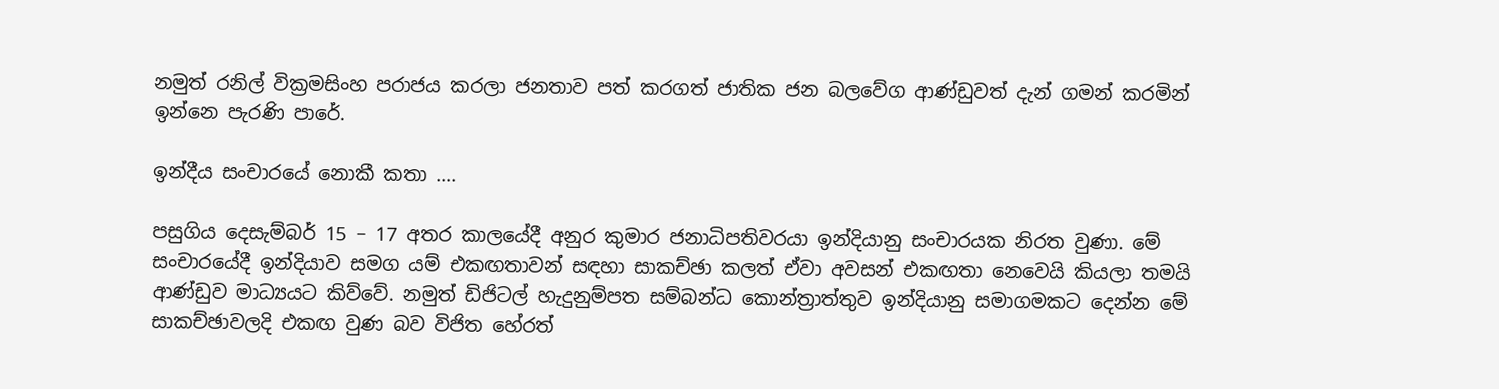නමුත් රනිල් වික්‍රමසිංහ පරාජය කරලා ජනතාව පත් කරගත් ජාතික ජන බලවේග ආණ්ඩුවත් දැන් ගමන් කරමින් ඉන්නෙ පැරණි පාරේ.

ඉන්දීය සංචාරයේ නොකී කතා ….

පසුගිය දෙසැම්බර් 15 – 17 අතර කාලයේදී අනුර කුමාර ජනාධිපතිවරයා ඉන්දියානු සංචාරයක නිරත වුණා. මේ සංචාරයේදී ඉන්දියාව සමග යම් එකඟතාවන් සඳහා සාකච්ඡා කලත් ඒවා අවසන් එකඟතා නෙවෙයි කියලා තමයි ආණ්ඩුව මාධ්‍යයට කිව්වේ. නමුත් ඩිජිටල් හැදුනුම්පත සම්බන්ධ කොන්ත්‍රාත්තුව ඉන්දියානු සමාගමකට දෙන්න මේ සාකච්ඡාවලදි එකඟ වුණ බව විජිත හේරත්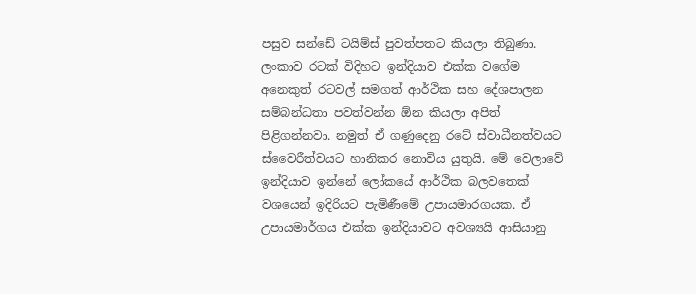පසුව සන්ඩේ ටයිම්ස් පුවත්පතට කියලා තිබුණා. ලංකාව රටක් විදිහට ඉන්දියාව එක්ක වගේම අනෙකුත් රටවල් සමගත් ආර්ථික සහ දේශපාලන සම්බන්ධතා පවත්වන්න ඕන කියලා අපිත් පිළිගන්නවා. නමුත් ඒ ගණුදෙනු රටේ ස්වාධීනත්වයට ස්වෛරීත්වයට හානිකර නොවිය යුතුයි. මේ වෙලාවේ ඉන්දියාව ඉන්නේ ලෝකයේ ආර්ථික බලවතෙක් වශයෙන් ඉදිරියට පැමිණීමේ උපායමාරගයක. ඒ උපායමාර්ගය එක්ක ඉන්දියාවට අවශ්‍යයි ආසියානු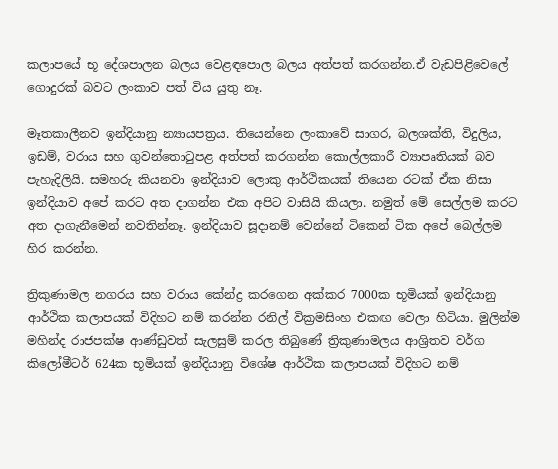කලාපයේ භූ දේශපාලන බලය වෙළඳපොල බලය අත්පත් කරගන්න.ඒ වැඩපිළිවෙලේ ගොදුරක් බවට ලංකාව පත් විය යුතු නෑ.

මෑතකාලීනව ඉන්දියානු න්‍යායපත්‍රය. තියෙන්නෙ ලංකාවේ සාගර, බලශක්ති, විදුලිය, ඉඩම්, වරාය සහ ගුවන්තොටුපළ අත්පත් කරගන්න කොල්ලකාරී ව්‍යාපෘතියක් බව පැහැදිලියි. සමහරු කියනවා ඉන්දියාව ලොකු ආර්ථිකයක් තියෙන රටක් ඒක නිසා ඉන්දියාව අපේ කරට අත දාගන්න එක අපිට වාසියි කියලා. නමුත් මේ සෙල්ලම කරට අත දාගැනීමෙන් නවතින්නෑ. ඉන්දියාව සූදානම් වෙන්නේ ටිකෙන් ටික අපේ බෙල්ලම හිර කරන්න.

ත්‍රිකුණාමල නගරය සහ වරාය කේන්ද්‍ර කරගෙන අක්කර 7000ක භූමියක් ඉන්දියානු ආර්ථික කලාපයක් විදිහට නම් කරන්න රනිල් වික්‍රමසිංහ එකඟ වෙලා හිටියා. මුලින්ම මහින්ද රාජපක්ෂ ආණ්ඩුවත් සැලසුම් කරල තිබුණේ ත්‍රිකුණාමලය ආශ්‍රිතව වර්ග කිලෝමීටර් 624ක භූමියක් ඉන්දියානු විශේෂ ආර්ථික කලාපයක් විදිහට නම්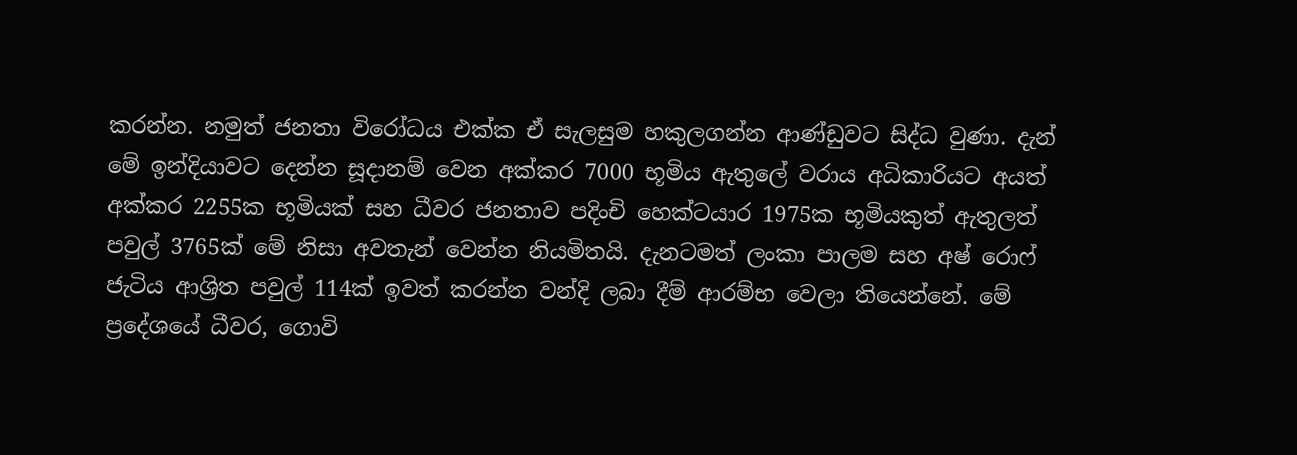කරන්න. නමුත් ජනතා විරෝධය එක්ක ඒ සැලසුම හකුලගන්න ආණ්ඩුවට සිද්ධ වුණා. දැන් මේ ඉන්දියාවට දෙන්න සූදානම් වෙන අක්කර 7000 භූමිය ඇතුලේ වරාය අධිකාරියට අයත් අක්කර 2255ක භූමියක් සහ ධීවර ජනතාව පදිංචි හෙක්ටයාර 1975ක භූමියකුත් ඇතුලත් පවුල් 3765ක් මේ නිසා අවතැන් වෙන්න නියමිතයි. දැනටමත් ලංකා පාලම සහ අෂ්‍ රොෆ් ජැටිය ආශ්‍රිත පවුල් 114ක් ඉවත් කරන්න වන්දි ලබා දීම් ආරම්භ වෙලා තියෙන්නේ. මේ ප්‍රදේශයේ ධීවර, ගොවි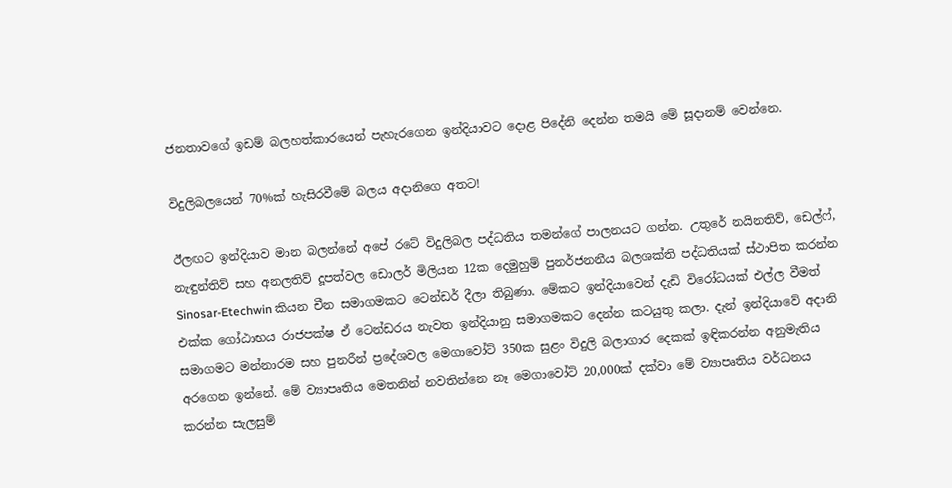ජනතාවගේ ඉඩම් බලහත්කාරයෙන් පැහැරගෙන ඉන්දියාවට දොළ පිදේනි දෙන්න තමයි මේ සූදානම් වෙන්නෙ.

විදුලිබලයෙන් 70%ක් හැසිරවීමේ බලය අදානිගෙ අතට!

ඊලඟට ඉන්දියාව මාන බලන්නේ අපේ රටේ විදුලිබල පද්ධතිය තමන්ගේ පාලනයට ගන්න. උතුරේ නයිනතිව්, ඩෙල්ෆ්, නැඳුන්තිව් සහ අනලතිව් දූපත්වල ඩොලර් මිලියන 12ක දෙමුහුම් පුනර්ජනනීය බලශක්ති පද්ධතියක් ස්ථාපිත කරන්න Sinosar-Etechwin කියන චීන සමාගමකට ටෙන්ඩර් දීලා තිබුණා. මේකට ඉන්දියාවෙන් දැඩි විරෝධයක් එල්ල වීමත් එක්ක ගෝඨාභය රාජපක්ෂ ඒ ටෙන්ඩරය නැවත ඉන්දියානු සමාගමකට දෙන්න කටයුතු කලා. දැන් ඉන්දියාවේ අදානි සමාගමට මන්නාරම සහ පුනරීන් ප්‍රදේශවල මෙගාවෝට් 350ක සුළං විදුලි බලාගාර දෙකක් ඉඳිකරන්න අනුමැතිය අරගෙන ඉන්නේ. මේ ව්‍යාපෘතිය මෙතනින් නවතින්නෙ නෑ මෙගාවෝට් 20,000ක් දක්වා මේ ව්‍යාපෘතිය වර්ධනය කරන්න සැලසුම්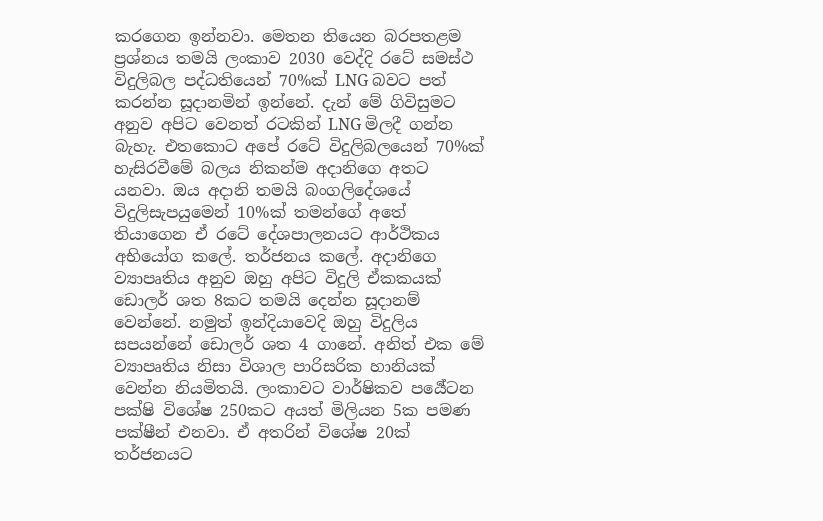කරගෙන ඉන්නවා. මෙතන තියෙන බරපතළම ප්‍රශ්නය තමයි ලංකාව 2030 වෙද්දි රටේ සමස්ථ විදුලිබල පද්ධතියෙන් 70%ක් LNG බවට පත් කරන්න සූදානමින් ඉන්නේ. දැන් මේ ගිවිසුමට අනුව අපිට වෙනත් රටකින් LNG මිලදී ගන්න බැහැ. එතකොට අපේ රටේ විදුලිබලයෙන් 70%ක් හැසිරවීමේ බලය නිකන්ම අදානිගෙ අතට යනවා. ඔය අදානි තමයි බංගලිදේශයේ විදුලිසැපයුමෙන් 10%ක් තමන්ගේ අතේ තියාගෙන ඒ රටේ දේශපාලනයට ආර්ථිකය අභියෝග කලේ. තර්ජනය කලේ. අදානිගෙ ව්‍යාපෘතිය අනුව ඔහු අපිට විදුලි ඒකකයක් ඩොලර් ශත 8කට තමයි දෙන්න සූදානම් වෙන්නේ. නමුත් ඉන්දියාවෙදි ඔහු විදුලිය සපයන්නේ ඩොලර් ශත 4 ගානේ. අනිත් එක මේ ව්‍යාපෘතිය නිසා විශාල පාරිසරික හානියක් වෙන්න නියමිතයි. ලංකාවට වාර්ෂිකව පර්‍යේටන පක්ෂි විශේෂ 250කට අයත් මිලියන 5ක පමණ පක්ෂීන් එනවා. ඒ අතරින් විශේෂ 20ක් තර්ජනයට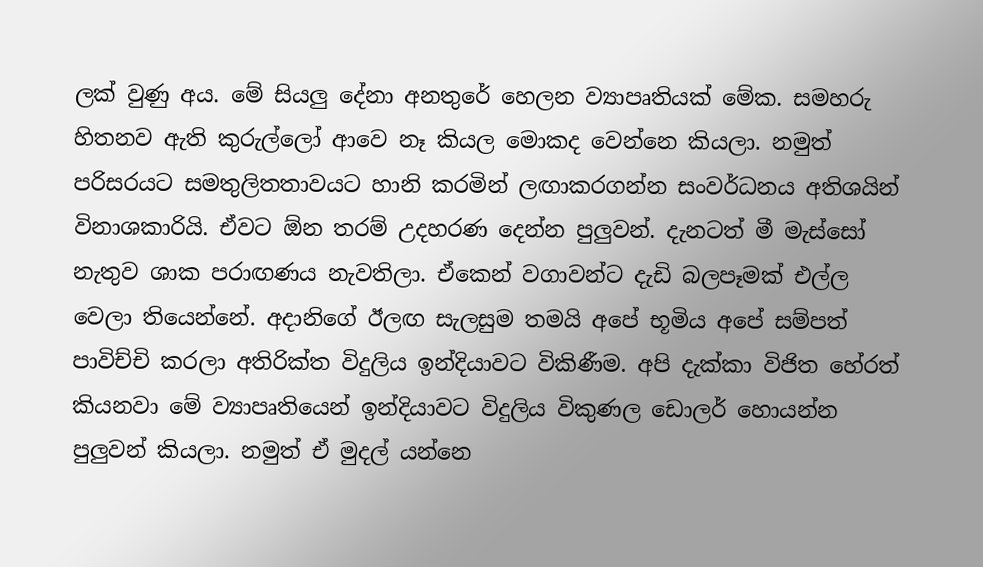ලක් වුණු අය. මේ සියලු දේනා අනතුරේ හෙලන ව්‍යාපෘතියක් මේක. සමහරු හිතනව ඇති කුරුල්ලෝ ආවෙ නෑ කියල මොකද වෙන්නෙ කියලා. නමුත් පරිසරයට සමතුලිතතාවයට හානි කරමින් ලඟාකරගන්න සංවර්ධනය අතිශයින් විනාශකාරියි. ඒවට ඕන තරම් උදහරණ දෙන්න පුලුවන්. දැනටත් මී මැස්සෝ නැතුව ශාක පරාඟණය නැවතිලා. ඒකෙන් වගාවන්ට දැඩි බලපෑමක් එල්ල වෙලා තියෙන්නේ. අදානිගේ ඊලඟ සැලසුම තමයි අපේ භූමිය අපේ සම්පත් පාවිච්චි කරලා අතිරික්ත විදුලිය ඉන්දියාවට විකිණීම. අපි දැක්කා විජිත හේරත් කියනවා මේ ව්‍යාපෘතියෙන් ඉන්දියාවට විදුලිය විකුණල ඩොලර් හොයන්න පුලුවන් කියලා. නමුත් ඒ මුදල් යන්නෙ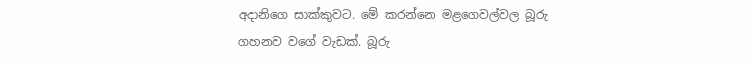අදානිගෙ සාක්කුවට. මේ කරන්නෙ මළගෙවල්වල බූරු ගහනව වගේ වැඩක්. බූරු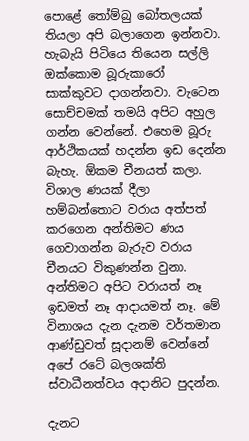පොළේ තෝම්බු බෝතලයක් තියලා අපි බලාගෙන ඉන්නවා. හැබැයි පිටියෙ තියෙන සල්ලි ඔක්කොම බූරුකාරෝ සාක්කුවට දාගන්නවා. වැටෙන සොච්චමක් තමයි අපිට අහුල ගන්න වෙන්නේ. එහෙම බූරු ආර්ථිකයක් හදන්න ඉඩ දෙන්න බැහැ. ඕකම චීනයත් කලා. විශාල ණයක් දීලා හම්බන්තොට වරාය අත්පත් කරගෙන අන්තිමට ණය ගෙවාගන්න බැරුව වරාය චීනයට විකුණන්න වුනා. අන්තිමට අපිට වරායත් නෑ ඉඩමත් නෑ ආදායමත් නෑ. මේ විනාශය දැන දැනම වර්තමාන ආණ්ඩුවත් සූදානම් වෙන්නේ අපේ රටේ බලශක්ති ස්වාධීනත්වය අදානිට පුදන්න.

දැනට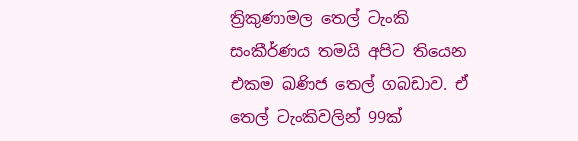ත්‍රිකුණාමල තෙල් ටැංකි සංකීර්ණය තමයි අපිට තියෙන එකම ඛණිජ තෙල් ගබඩාව. ඒ තෙල් ටැංකිවලින් 99ක්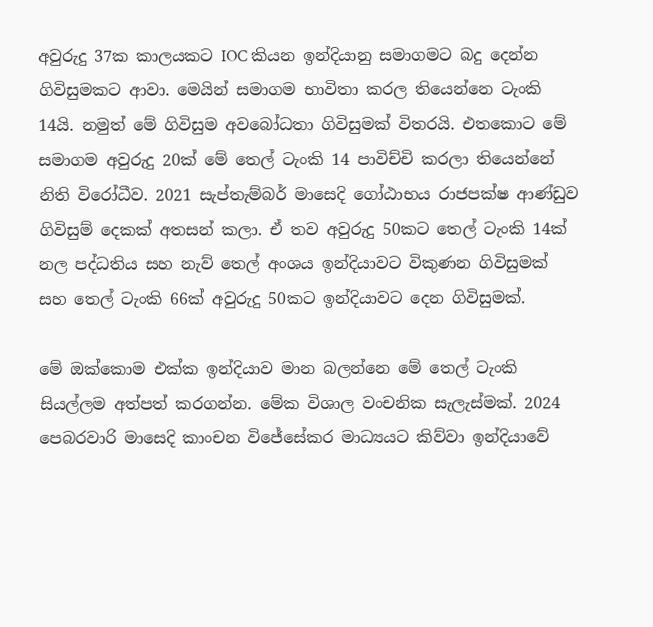අවුරුදු 37ක කාලයකට IOC කියන ඉන්දියානු සමාගමට බදු දෙන්න ගිවිසුමකට ආවා. මෙයින් සමාගම භාවිතා කරල තියෙන්නෙ ටැංකි 14යි. නමුත් මේ ගිවිසුම අවබෝධතා ගිවිසුමක් විතරයි. එතකොට මේ සමාගම අවුරුදු 20ක් මේ තෙල් ටැංකි 14 පාවිච්චි කරලා තියෙන්නේ නිති විරෝධීව. 2021 සැප්තැම්බර් මාසෙදි ගෝඨාභය රාජපක්ෂ ආණ්ඩුව ගිවිසුම් දෙකක් අතසන් කලා. ඒ තව අවුරුදු 50කට තෙල් ටැංකි 14ක් නල පද්ධතිය සහ නැව් තෙල් අංශය ඉන්දියාවට විකුණන ගිවිසුමක් සහ තෙල් ටැංකි 66ක් අවුරුදු 50කට ඉන්දියාවට දෙන ගිවිසුමක්.

මේ ඔක්කොම එක්ක ඉන්දියාව මාන බලන්නෙ මේ තෙල් ටැංකි සියල්ලම අත්පත් කරගන්න. මේක විශාල වංචනික සැලැස්මක්. 2024 පෙබරවාරි මාසෙදි කාංචන විජේසේකර මාධ්‍යයට කිව්වා ඉන්දියාවේ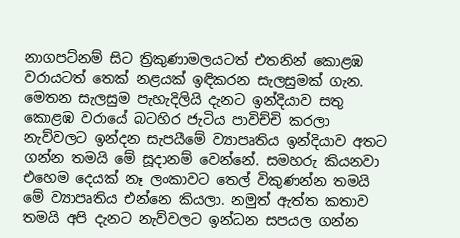නාගපට්නම් සිට ත්‍රිකුණාමලයටත් එතනින් කොළඹ වරායටත් තෙක් නළයක් ඉඳිකරන සැලසුමක් ගැන. මෙතන සැලසුම පැහැදිලියි දැනට ඉන්දියාව සතු කොළඹ වරායේ බටහිර ජැටිය පාවිච්චි කරලා නැව්වලට ඉන්දන සැපයීමේ ව්‍යාපෘතිය ඉන්දියාව අතට ගන්න තමයි මේ සූදානම් වෙන්නේ. සමහරු කියනවා එහෙම දෙයක් නෑ ලංකාවට තෙල් විකුණන්න තමයි මේ ව්‍යාපෘතිය එන්නෙ කියලා. නමුත් ඇත්ත කතාව තමයි අපි දැනට නැව්වලට ඉන්ධන සපයල ගන්න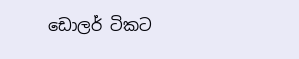ඩොලර් ටිකට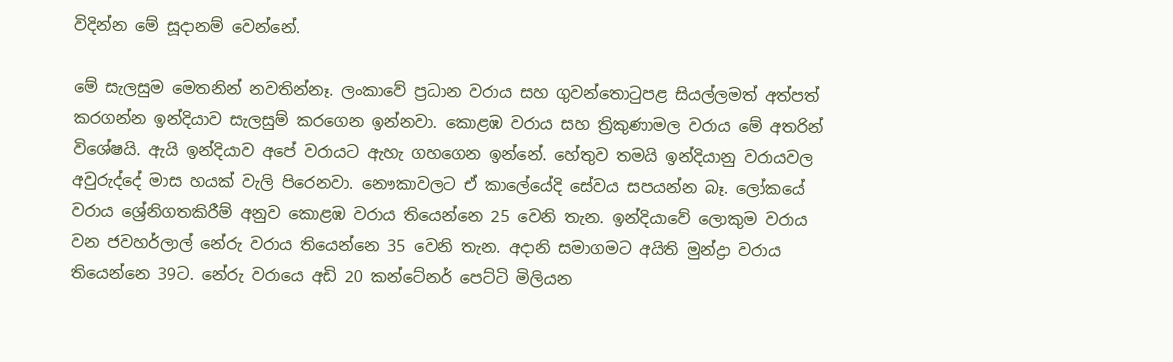විදින්න මේ සූදානම් වෙන්නේ.

මේ සැලසුම මෙතනින් නවතින්නෑ. ලංකාවේ ප්‍රධාන වරාය සහ ගුවන්තොටුපළ සියල්ලමත් අත්පත් කරගන්න ඉන්දියාව සැලසුම් කරගෙන ඉන්නවා. කොළඹ වරාය සහ ත්‍රිකුණාමල වරාය මේ අතරින් විශේෂයි. ඇයි ඉන්දියාව අපේ වරායට ඇහැ ගහගෙන ඉන්නේ. හේතුව තමයි ඉන්දියානු වරායවල අවුරුද්දේ මාස හයක් වැලි පිරෙනවා. නෞකාවලට ඒ කාලේයේදි සේවය සපයන්න බෑ. ලෝකයේ වරාය ශ්‍රේනිගතකිරීම් අනුව කොළඹ වරාය තියෙන්නෙ 25 වෙනි තැන. ඉන්දියාවේ ලොකුම වරාය වන ජවහර්ලාල් නේරු වරාය තියෙන්නෙ 35 වෙනි තැන. අදානි සමාගමට අයිති මුන්ද්‍රා වරාය තියෙන්නෙ 39ට. නේරු වරායෙ අඩි 20 කන්ටේනර් පෙට්ටි මිලියන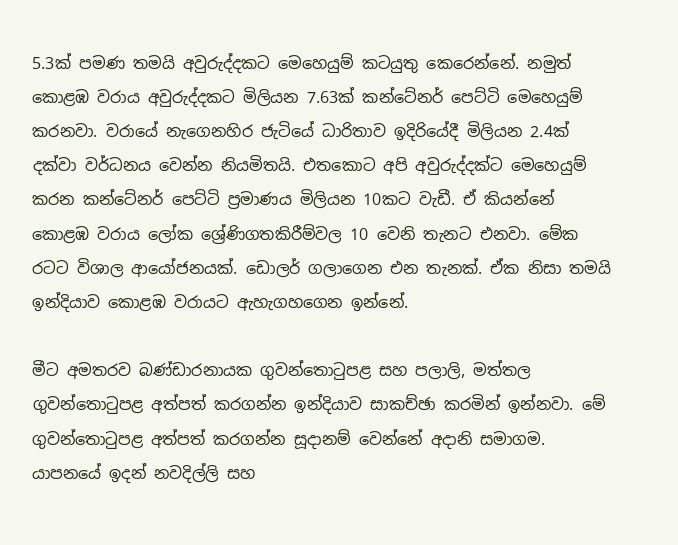5.3ක් පමණ තමයි අවුරුද්දකට මෙහෙයුම් කටයුතු කෙරෙන්නේ. නමුත් කොළඹ වරාය අවුරුද්දකට මිලියන 7.63ක් කන්ටේනර් පෙට්ටි මෙහෙයුම් කරනවා. වරායේ නැගෙනහිර ජැටියේ ධාරිතාව ඉදිරියේදී මිලියන 2.4ක් දක්වා වර්ධනය වෙන්න නියමිතයි. එතකොට අපි අවුරුද්දක්ට මෙහෙයුම් කරන කන්ටේනර් පෙට්ටි ප්‍රමාණය මිලියන 10කට වැඩී. ඒ කියන්නේ කොළඹ වරාය ලෝක ශ්‍රේණිගතකිරීම්වල 10 වෙනි තැනට එනවා. මේක රටට විශාල ආයෝජනයක්. ඩොලර් ගලාගෙන එන තැනක්. ඒක නිසා තමයි ඉන්දියාව කොළඹ වරායට ඇහැගහගෙන ඉන්නේ.

මීට අමතරව බණ්ඩාරනායක ගුවන්තොටුපළ සහ පලාලි, මත්තල ගුවන්තොටුපළ අත්පත් කරගන්න ඉන්දියාව සාකච්ඡා කරමින් ඉන්නවා. මේ ගුවන්තොටුපළ අත්පත් කරගන්න සූදානම් වෙන්නේ අදානි සමාගම. යාපනයේ ඉදන් නවදිල්ලි සහ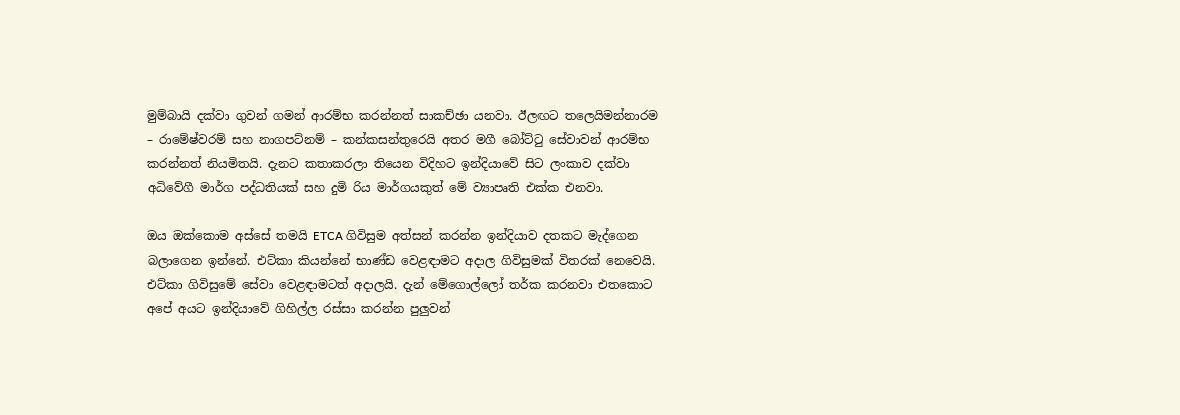මුම්බායි දක්වා ගුවන් ගමන් ආරම්භ කරන්නත් සාකච්ඡා යනවා. ඊලඟට තලෙයිමන්නාරම – රාමේෂ්වරම් සහ නාගපට්නම් – කන්කසන්තුරෙයි අතර මගී බෝට්ටු සේවාවන් ආරම්භ කරන්නත් නියමිතයි. දැනට කතාකරලා තියෙන විදිහට ඉන්දියාවේ සිට ලංකාව දක්වා අධිවේගී මාර්ග පද්ධතියක් සහ දුමි රිය මාර්ගයකුත් මේ ව්‍යාපෘති එක්ක එනවා.

ඔය ඔක්කොම අස්සේ තමයි ETCA ගිවිසුම අත්සන් කරන්න ඉන්දියාව දතකට මැද්ගෙන බලාගෙන ඉන්නේ. එට්කා කියන්නේ භාණ්ඩ වෙළඳාමට අදාල ගිවිසුමක් විතරක් නෙවෙයි. එට්කා ගිවිසුමේ සේවා වෙළඳාමටත් අදාලයි. දැන් මේගොල්ලෝ තර්ක කරනවා එතකොට අපේ අයට ඉන්දියාවේ ගිහිල්ල රස්සා කරන්න පුලුවන්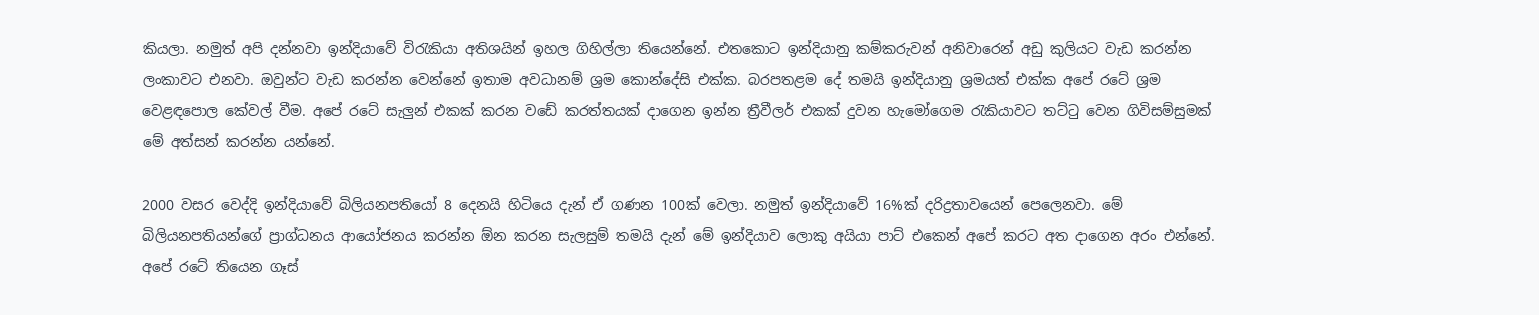කියලා. නමුත් අපි දන්නවා ඉන්දියාවේ විරැකියා අතිශයින් ඉහල ගිහිල්ලා තියෙන්නේ. එතකොට ඉන්දියානු කම්කරුවන් අනිවාරෙන් අඩු කුලියට වැඩ කරන්න ලංකාවට එනවා. ඔවුන්ට වැඩ කරන්න වෙන්නේ ඉතාම අවධානම් ශ්‍රම කොන්දේසි එක්ක. බරපතළම දේ තමයි ඉන්දියානු ශ්‍රමයත් එක්ක අපේ රටේ ශ්‍රම වෙළඳපොල කේවල් වීම. අපේ රටේ සැලුන් එකක් කරන වඩේ කරත්තයක් දාගෙන ඉන්න ත්‍රීවීලර් එකක් දුවන හැමෝගෙම රැකියාවට තට්ටු වෙන ගිවිසම්සුමක් මේ අත්සන් කරන්න යන්නේ.

2000 වසර වෙද්දි ඉන්දියාවේ බිලියනපතියෝ 8 දෙනයි හිටියෙ දැන් ඒ ගණන 100ක් වෙලා. නමුත් ඉන්දියාවේ 16%ක් දරිද්‍රතාවයෙන් පෙලෙනවා. මේ බිලියනපතියන්ගේ ප්‍රාග්ධනය ආයෝජනය කරන්න ඕන කරන සැලසුම් තමයි දැන් මේ ඉන්දියාව ලොකු අයියා පාට් එකෙන් අපේ කරට අත දාගෙන අරං එන්නේ. අපේ රටේ තියෙන ගෑස්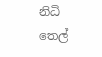නිධි තෙල්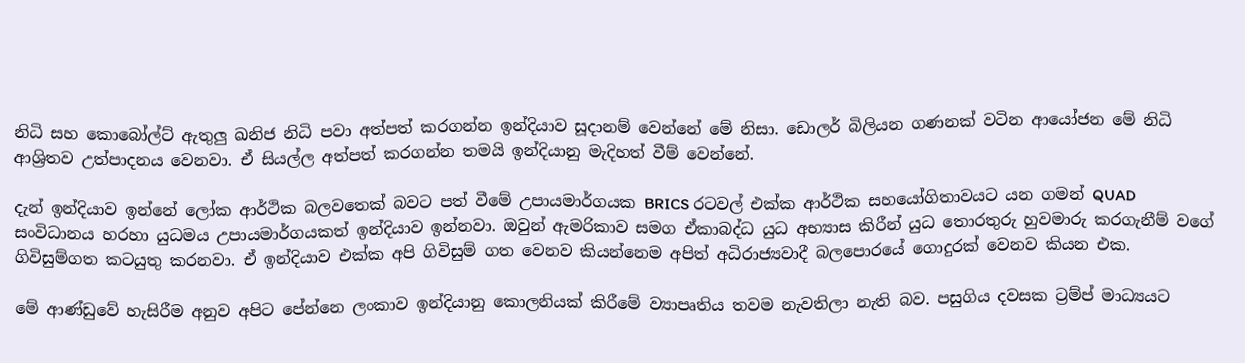නිධි සහ කොබෝල්ට් ඇතුලු ඛනිජ නිධි පවා අත්පත් කරගන්න ඉන්දියාව සූදානම් වෙන්නේ මේ නිසා. ඩොලර් බිලියන ගණනක් වටින ආයෝජන මේ නිධි ආශ්‍රිතව උත්පාදනය වෙනවා. ඒ සියල්ල අත්පත් කරගන්න තමයි ඉන්දියානු මැදිහත් වීම් වෙන්නේ.

දැන් ඉන්දියාව ඉන්නේ ලෝක ආර්ථික බලවතෙක් බවට පත් වීමේ උපායමාර්ගයක BRICS රටවල් එක්ක ආර්ථික සහයෝගිතාවයට යන ගමන් QUAD සංවිධානය හරහා යුධමය උපායමාර්ගයකත් ඉන්දියාව ඉන්නවා. ඔවුන් ඇමරිකාව සමග ඒකාබද්ධ යුධ අභ්‍යාස කිරීන් යුධ තොරතුරු හුවමාරු කරගැනීම් වගේ ගිවිසුම්ගත කටයුතු කරනවා. ඒ ඉන්දියාව එක්ක අපි ගිවිසුම් ගත වෙනව කියන්නෙම අපිත් අධිරාජ්‍යවාදී බලපොරයේ ගොදුරක් වෙනව කියන එක.

මේ ආණ්ඩුවේ හැසිරීම අනුව අපිට පේන්නෙ ලංකාව ඉන්දියානු කොලනියක් කිරීමේ ව්‍යාපෘතිය තවම නැවතිලා නැති බව. පසුගිය දවසක ට්‍රම්ප් මාධ්‍යයට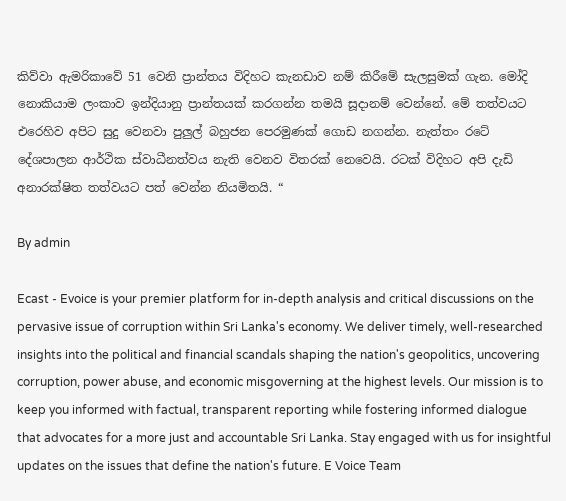කිව්වා ඇමරිකාවේ 51 වෙනි ප්‍රාන්තය විදිහට කැනඩාව නම් කිරීමේ සැලසුමක් ගැන. මෝදි නොකියාම ලංකාව ඉන්දියානු ප්‍රාන්තයක් කරගන්න තමයි සූදානම් වෙන්නේ. මේ තත්වයට එරෙහිව අපිට සුදු වෙනවා පුලුල් බහුජන පෙරමුණක් ගොඩ නගන්න. නැත්තං රටේ දේශපාලන ආර්ථික ස්වාධීනත්වය නැති වෙනව විතරක් නෙවෙයි. රටක් විදිහට අපි දැඩි අනාරක්ෂිත තත්වයට පත් වෙන්න නියමිතයි. “

By admin

Ecast - Evoice is your premier platform for in-depth analysis and critical discussions on the pervasive issue of corruption within Sri Lanka's economy. We deliver timely, well-researched insights into the political and financial scandals shaping the nation's geopolitics, uncovering corruption, power abuse, and economic misgoverning at the highest levels. Our mission is to keep you informed with factual, transparent reporting while fostering informed dialogue that advocates for a more just and accountable Sri Lanka. Stay engaged with us for insightful updates on the issues that define the nation's future. E Voice Team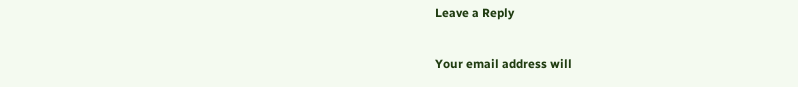Leave a Reply

Your email address will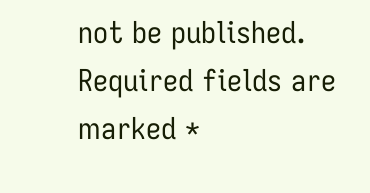not be published. Required fields are marked *